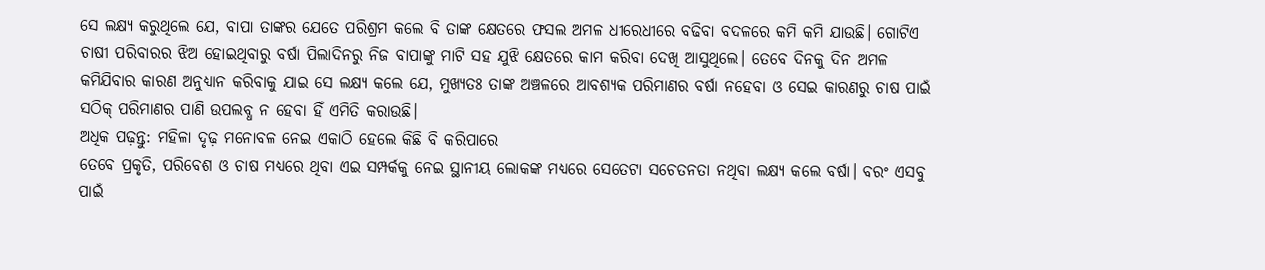ସେ ଲକ୍ଷ୍ୟ କରୁଥିଲେ ଯେ, ବାପା ତାଙ୍କର ଯେତେ ପରିଶ୍ରମ କଲେ ବି ତାଙ୍କ କ୍ଷେତରେ ଫସଲ ଅମଳ ଧୀରେଧୀରେ ବଢିବା ବଦଳରେ କମି କମି ଯାଉଛି। ଗୋଟିଏ ଚାଷୀ ପରିବାରର ଝିଅ ହୋଇଥିବାରୁ ବର୍ଷା ପିଲାଦିନରୁ ନିଜ ବାପାଙ୍କୁ ମାଟି ସହ ଯୁଝି କ୍ଷେତରେ କାମ କରିବା ଦେଖି ଆସୁଥିଲେ। ତେବେ ଦିନକୁ ଦିନ ଅମଳ କମିଯିବାର କାରଣ ଅନୁଧ୍ୟାନ କରିବାକୁ ଯାଇ ସେ ଲକ୍ଷ୍ୟ କଲେ ଯେ, ମୁଖ୍ୟତଃ ତାଙ୍କ ଅଞ୍ଚଳରେ ଆବଶ୍ୟକ ପରିମାଣର ବର୍ଷା ନହେବା ଓ ସେଇ କାରଣରୁ ଚାଷ ପାଇଁ ସଠିକ୍ ପରିମାଣର ପାଣି ଉପଲବ୍ଧ ନ ହେବା ହିଁ ଏମିତି କରାଉଛି।
ଅଧିକ ପଢ଼ନ୍ତୁ: ମହିଳା ଦୃଢ଼ ମନୋବଳ ନେଇ ଏକାଠି ହେଲେ କିଛି ବି କରିପାରେ
ତେବେ ପ୍ରକୃତି, ପରିବେଶ ଓ ଚାଷ ମଧ୍ୟରେ ଥିବା ଏଇ ସମ୍ପର୍କକୁ ନେଇ ସ୍ଥାନୀୟ ଲୋକଙ୍କ ମଧ୍ୟରେ ସେତେଟା ସଚେତନତା ନଥିବା ଲକ୍ଷ୍ୟ କଲେ ବର୍ଷା। ବରଂ ଏସବୁ ପାଇଁ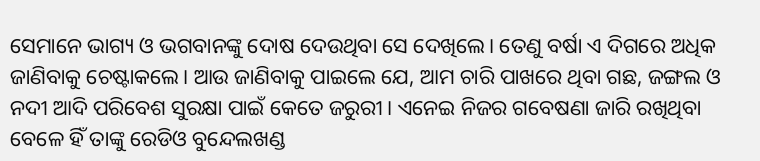ସେମାନେ ଭାଗ୍ୟ ଓ ଭଗବାନଙ୍କୁ ଦୋଷ ଦେଉଥିବା ସେ ଦେଖିଲେ। ତେଣୁ ବର୍ଷା ଏ ଦିଗରେ ଅଧିକ ଜାଣିବାକୁ ଚେଷ୍ଟାକଲେ। ଆଉ ଜାଣିବାକୁ ପାଇଲେ ଯେ, ଆମ ଚାରି ପାଖରେ ଥିବା ଗଛ, ଜଙ୍ଗଲ ଓ ନଦୀ ଆଦି ପରିବେଶ ସୁରକ୍ଷା ପାଇଁ କେତେ ଜରୁରୀ। ଏନେଇ ନିଜର ଗବେଷଣା ଜାରି ରଖିଥିବା ବେଳେ ହିଁ ତାଙ୍କୁ ରେଡିଓ ବୁନ୍ଦେଲଖଣ୍ଡ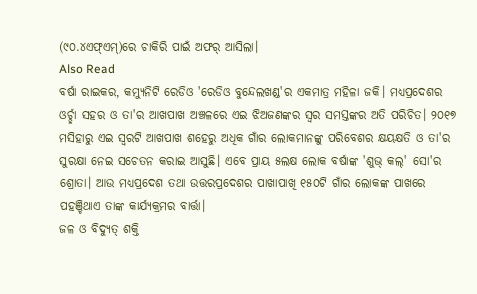(୯୦.୪ଏଫ୍ଏମ୍)ରେ ଚାକିରି ପାଇଁ ଅଫର୍ ଆସିଲା।
Also Read
ବର୍ଷା ରାଇକର, କମ୍ୟୁନିଟି ରେଡିଓ 'ରେଡିଓ ବୁନ୍ଦେଲଖଣ୍ଡ'ର ଏକମାତ୍ର ମହିଳା ଜକି। ମଧ୍ୟପ୍ରଦେଶର ଓର୍ଚ୍ଛା ସହର ଓ ତା'ର ଆଖପାଖ ଅଞ୍ଚଳରେ ଏଇ ଝିଅଜଣଙ୍କର ସ୍ୱର ସମସ୍ତଙ୍କର ଅତି ପରିଚିତ। ୨୦୧୭ ମସିହାରୁ ଏଇ ସ୍ୱରଟି ଆଖପାଖ ଶହେରୁ ଅଧିକ ଗାଁର ଲୋକମାନଙ୍କୁ ପରିବେଶର କ୍ଷୟକ୍ଷତି ଓ ତା'ର ସୁରକ୍ଷା ନେଇ ସଚେତନ କରାଇ ଆସୁଛି। ଏବେ ପ୍ରାୟ ୫ଲକ୍ଷ ଲୋକ ବର୍ଷାଙ୍କ 'ଶୁଭ୍ କଲ୍' ସୋ'ର ଶ୍ରୋତା। ଆଉ ମଧ୍ୟପ୍ରଦେଶ ତଥା ଉତ୍ତରପ୍ରଦେଶର ପାଖାପାଖି ୧୫୦ଟି ଗାଁର ଲୋକଙ୍କ ପାଖରେ ପହଞ୍ଚିଥାଏ ତାଙ୍କ କାର୍ଯ୍ୟକ୍ରମର ବାର୍ତ୍ତା।
ଜଳ ଓ ବିଦ୍ୟୁତ୍ ଶକ୍ତି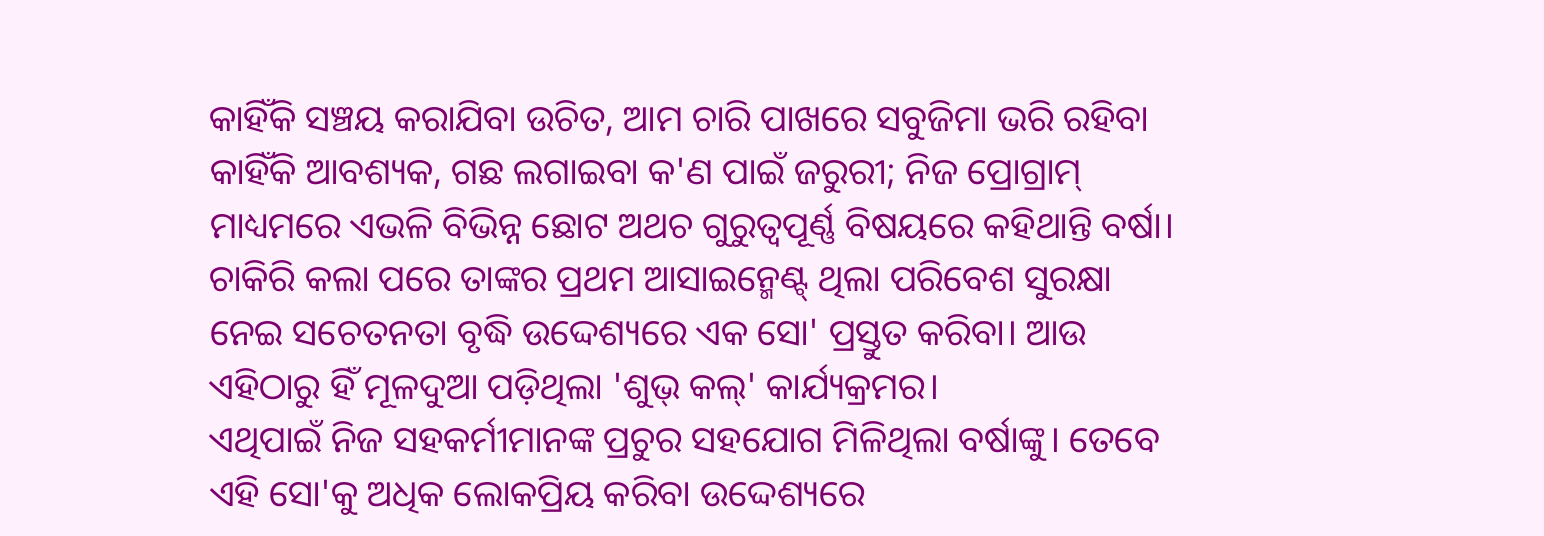କାହିଁକି ସଞ୍ଚୟ କରାଯିବା ଉଚିତ, ଆମ ଚାରି ପାଖରେ ସବୁଜିମା ଭରି ରହିବା କାହିଁକି ଆବଶ୍ୟକ, ଗଛ ଲଗାଇବା କ'ଣ ପାଇଁ ଜରୁରୀ; ନିଜ ପ୍ରୋଗ୍ରାମ୍ ମାଧ୍ୟମରେ ଏଭଳି ବିଭିନ୍ନ ଛୋଟ ଅଥଚ ଗୁରୁତ୍ୱପୂର୍ଣ୍ଣ ବିଷୟରେ କହିଥାନ୍ତି ବର୍ଷା। ଚାକିରି କଲା ପରେ ତାଙ୍କର ପ୍ରଥମ ଆସାଇନ୍ମେଣ୍ଟ୍ ଥିଲା ପରିବେଶ ସୁରକ୍ଷା ନେଇ ସଚେତନତା ବୃଦ୍ଧି ଉଦ୍ଦେଶ୍ୟରେ ଏକ ସୋ' ପ୍ରସ୍ତୁତ କରିବା। ଆଉ ଏହିଠାରୁ ହିଁ ମୂଳଦୁଆ ପଡ଼ିଥିଲା 'ଶୁଭ୍ କଲ୍' କାର୍ଯ୍ୟକ୍ରମର।
ଏଥିପାଇଁ ନିଜ ସହକର୍ମୀମାନଙ୍କ ପ୍ରଚୁର ସହଯୋଗ ମିଳିଥିଲା ବର୍ଷାଙ୍କୁ। ତେବେ ଏହି ସୋ'କୁ ଅଧିକ ଲୋକପ୍ରିୟ କରିବା ଉଦ୍ଦେଶ୍ୟରେ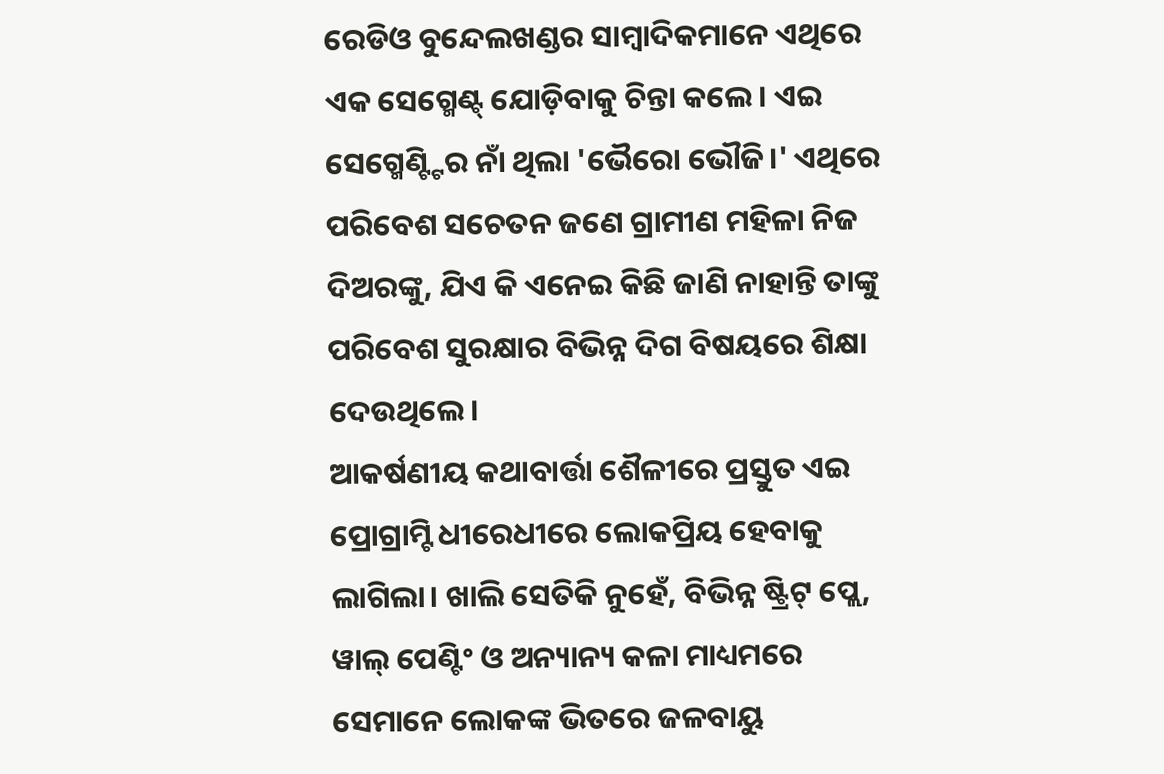ରେଡିଓ ବୁନ୍ଦେଲଖଣ୍ଡର ସାମ୍ବାଦିକମାନେ ଏଥିରେ ଏକ ସେଗ୍ମେଣ୍ଟ୍ ଯୋଡ଼ିବାକୁ ଚିନ୍ତା କଲେ। ଏଇ ସେଗ୍ମେଣ୍ଟ୍ଟିର ନାଁ ଥିଲା 'ଭୈରୋ ଭୌଜି।' ଏଥିରେ ପରିବେଶ ସଚେତନ ଜଣେ ଗ୍ରାମୀଣ ମହିଳା ନିଜ ଦିଅରଙ୍କୁ, ଯିଏ କି ଏନେଇ କିଛି ଜାଣି ନାହାନ୍ତି ତାଙ୍କୁ ପରିବେଶ ସୁରକ୍ଷାର ବିଭିନ୍ନ ଦିଗ ବିଷୟରେ ଶିକ୍ଷା ଦେଉଥିଲେ।
ଆକର୍ଷଣୀୟ କଥାବାର୍ତ୍ତା ଶୈଳୀରେ ପ୍ରସ୍ତୁତ ଏଇ ପ୍ରୋଗ୍ରାମ୍ଟି ଧୀରେଧୀରେ ଲୋକପ୍ରିୟ ହେବାକୁ ଲାଗିଲା। ଖାଲି ସେତିକି ନୁହେଁ, ବିଭିନ୍ନ ଷ୍ଟ୍ରିଟ୍ ପ୍ଲେ, ୱାଲ୍ ପେଣ୍ଟିଂ ଓ ଅନ୍ୟାନ୍ୟ କଳା ମାଧ୍ୟମରେ ସେମାନେ ଲୋକଙ୍କ ଭିତରେ ଜଳବାୟୁ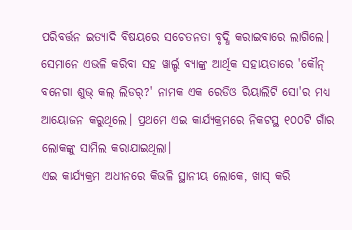ପରିବର୍ତ୍ତନ ଇତ୍ୟାଦି ବିଷୟରେ ସଚେତନତା ବୃଦ୍ଧି କରାଇବାରେ ଲାଗିଲେ।
ସେମାନେ ଏଭଳି କରିବା ସହ ୱାର୍ଲ୍ଡ ବ୍ୟାଙ୍କ୍ର ଆର୍ଥିକ ସହାୟତାରେ 'କୌନ୍ ବନେଗା ଶୁଭ୍ କଲ୍ ଲିଡର୍?' ନାମକ ଏକ ରେଡିଓ ରିୟାଲିଟି ସୋ'ର ମଧ୍ୟ ଆୟୋଜନ କରୁଥିଲେ। ପ୍ରଥମେ ଏଇ କାର୍ଯ୍ୟକ୍ରମରେ ନିକଟସ୍ଥ ୧୦୦ଟି ଗାଁର ଲୋକଙ୍କୁ ସାମିଲ କରାଯାଇଥିଲା।
ଏଇ କାର୍ଯ୍ୟକ୍ରମ ଅଧୀନରେ କିଭଳି ସ୍ଥାନୀୟ ଲୋକେ, ଖାସ୍ କରି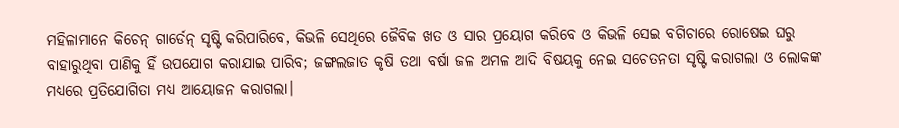ମହିଳାମାନେ କିଚେନ୍ ଗାର୍ଡେନ୍ ସୃଷ୍ଟି କରିପାରିବେ, କିଭଳି ସେଥିରେ ଜୈବିକ ଖତ ଓ ସାର ପ୍ରୟୋଗ କରିବେ ଓ କିଭଳି ସେଇ ବଗିଚାରେ ରୋଷେଇ ଘରୁ ବାହାରୁଥିବା ପାଣିକୁ ହିଁ ଉପଯୋଗ କରାଯାଇ ପାରିବ; ଜଙ୍ଗଲଜାତ କୃଷି ତଥା ବର୍ଷା ଜଳ ଅମଳ ଆଦି ବିଷୟକୁ ନେଇ ସଚେତନତା ସୃଷ୍ଟି କରାଗଲା ଓ ଲୋକଙ୍କ ମଧ୍ୟରେ ପ୍ରତିଯୋଗିତା ମଧ୍ୟ ଆୟୋଜନ କରାଗଲା।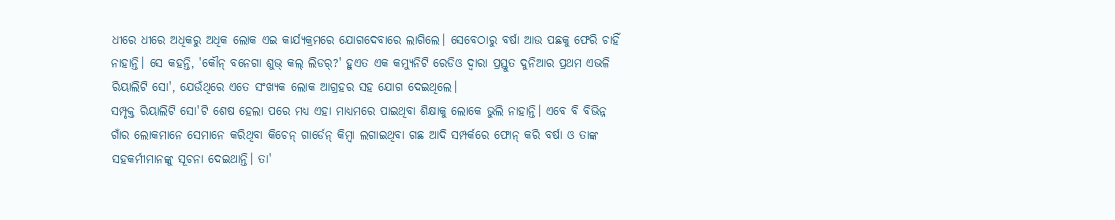ଧୀରେ ଧୀରେ ଅଧିକରୁ ଅଧିକ ଲୋକ ଏଇ କାର୍ଯ୍ୟକ୍ରମରେ ଯୋଗଦେବାରେ ଲାଗିଲେ। ସେବେଠାରୁ ବର୍ଷା ଆଉ ପଛକୁ ଫେରି ଚାହିଁ ନାହାନ୍ତି। ସେ କହନ୍ତି, 'କୌନ୍ ବନେଗା ଶୁଭ୍ କଲ୍ ଲିଡର୍?' ହୁଏତ ଏକ କମ୍ୟୁନିଟି ରେଡିଓ ଦ୍ୱାରା ପ୍ରସ୍ତୁତ ଦୁନିଆର ପ୍ରଥମ ଏଭଳି ରିୟାଲିଟି ସୋ', ଯେଉଁଥିରେ ଏତେ ସଂଖ୍ୟକ ଲୋକ ଆଗ୍ରହର ସହ ଯୋଗ ଦେଇଥିଲେ।
ସମ୍ପୃକ୍ତ ରିୟାଲିଟି ସୋ'ଟି ଶେଷ ହେଲା ପରେ ମଧ୍ୟ ଏହା ମାଧ୍ୟମରେ ପାଇଥିବା ଶିକ୍ଷାକୁ ଲୋକେ ଭୁଲି ନାହାନ୍ତି। ଏବେ ବି ବିଭିନ୍ନ ଗାଁର ଲୋକମାନେ ସେମାନେ କରିଥିବା କିଚେନ୍ ଗାର୍ଡେନ୍ କିମ୍ବା ଲଗାଇଥିବା ଗଛ ଆଦି ସମ୍ପର୍କରେ ଫୋନ୍ କରି ବର୍ଷା ଓ ତାଙ୍କ ସହକର୍ମୀମାନଙ୍କୁ ସୂଚନା ଦେଇଥାନ୍ତି। ତା'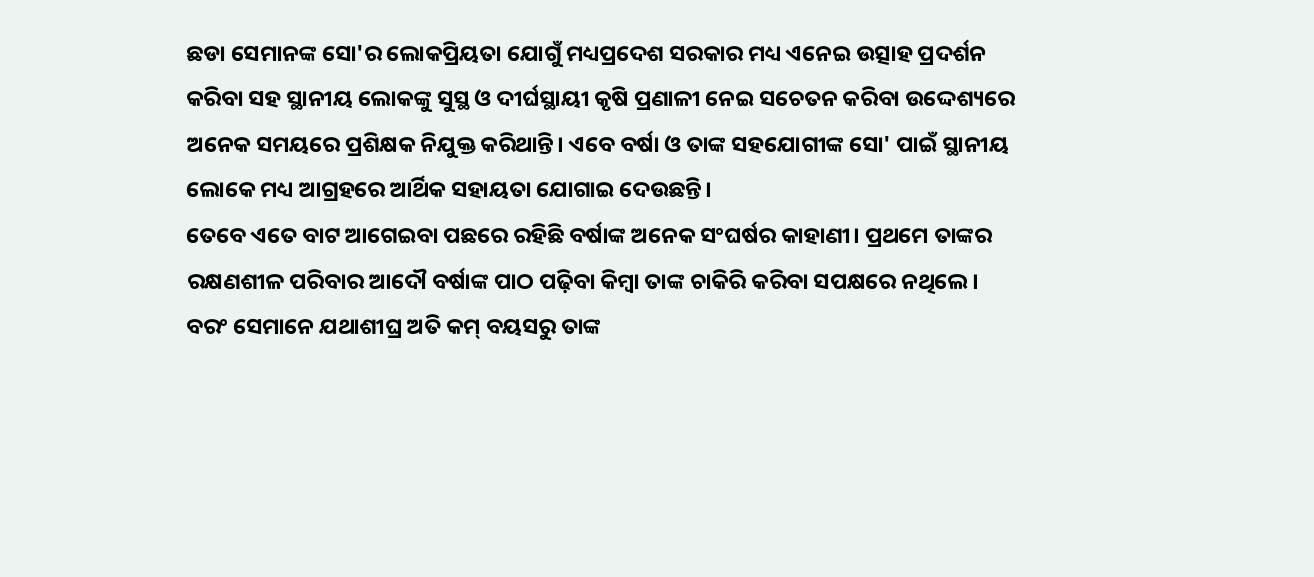ଛଡା ସେମାନଙ୍କ ସୋ'ର ଲୋକପ୍ରିୟତା ଯୋଗୁଁ ମଧ୍ୟପ୍ରଦେଶ ସରକାର ମଧ୍ୟ ଏନେଇ ଉତ୍ସାହ ପ୍ରଦର୍ଶନ କରିବା ସହ ସ୍ଥାନୀୟ ଲୋକଙ୍କୁ ସୁସ୍ଥ ଓ ଦୀର୍ଘସ୍ଥାୟୀ କୃଷି ପ୍ରଣାଳୀ ନେଇ ସଚେତନ କରିବା ଉଦ୍ଦେଶ୍ୟରେ ଅନେକ ସମୟରେ ପ୍ରଶିକ୍ଷକ ନିଯୁକ୍ତ କରିଥାନ୍ତି। ଏବେ ବର୍ଷା ଓ ତାଙ୍କ ସହଯୋଗୀଙ୍କ ସୋ' ପାଇଁ ସ୍ଥାନୀୟ ଲୋକେ ମଧ୍ୟ ଆଗ୍ରହରେ ଆର୍ଥିକ ସହାୟତା ଯୋଗାଇ ଦେଉଛନ୍ତି।
ତେବେ ଏତେ ବାଟ ଆଗେଇବା ପଛରେ ରହିଛି ବର୍ଷାଙ୍କ ଅନେକ ସଂଘର୍ଷର କାହାଣୀ। ପ୍ରଥମେ ତାଙ୍କର ରକ୍ଷଣଶୀଳ ପରିବାର ଆଦୌ ବର୍ଷାଙ୍କ ପାଠ ପଢ଼ିବା କିମ୍ବା ତାଙ୍କ ଚାକିରି କରିବା ସପକ୍ଷରେ ନଥିଲେ। ବରଂ ସେମାନେ ଯଥାଶୀଘ୍ର ଅତି କମ୍ ବୟସରୁ ତାଙ୍କ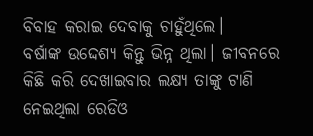ବିବାହ କରାଇ ଦେବାକୁ ଚାହୁଁଥିଲେ।
ବର୍ଷାଙ୍କ ଉଦ୍ଦେଶ୍ୟ କିନ୍ତୁ ଭିନ୍ନ ଥିଲା। ଜୀବନରେ କିଛି କରି ଦେଖାଇବାର ଲକ୍ଷ୍ୟ ତାଙ୍କୁ ଟାଣି ନେଇଥିଲା ରେଡିଓ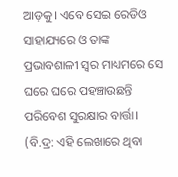ଆଡ଼କୁ। ଏବେ ସେଇ ରେଡିଓ ସାହାଯ୍ୟରେ ଓ ତାଙ୍କ ପ୍ରଭାବଶାଳୀ ସ୍ୱର ମାଧ୍ୟମରେ ସେ ଘରେ ଘରେ ପହଞ୍ଚାଉଛନ୍ତି ପରିବେଶ ସୁରକ୍ଷାର ବାର୍ତ୍ତା।
(ବି.ଦ୍ର: ଏହି ଲେଖାରେ ଥିବା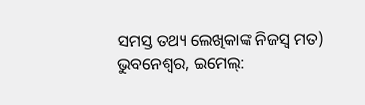ସମସ୍ତ ତଥ୍ୟ ଲେଖିକାଙ୍କ ନିଜସ୍ୱ ମତ)
ଭୁବନେଶ୍ୱର, ଇମେଲ୍: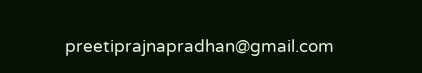preetiprajnapradhan@gmail.com